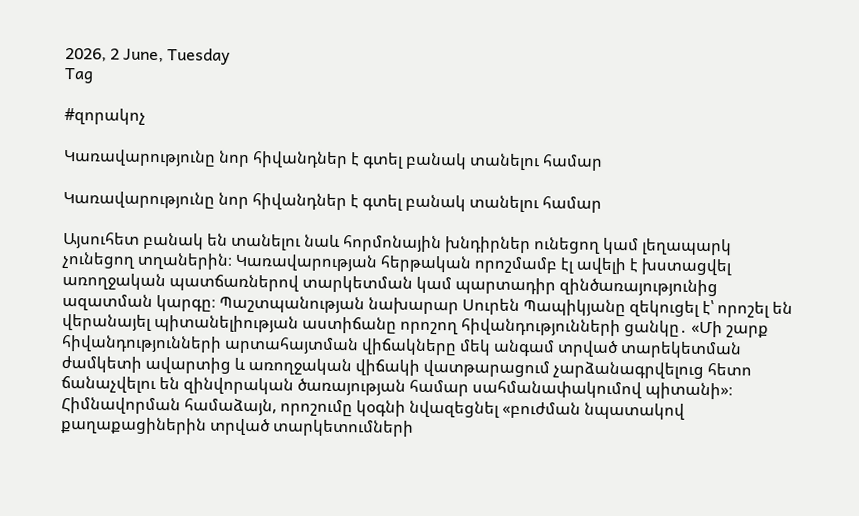2026, 2 June, Tuesday
Tag

#զորակոչ

Կառավարությունը նոր հիվանդներ է գտել բանակ տանելու համար

Կառավարությունը նոր հիվանդներ է գտել բանակ տանելու համար

Այսուհետ բանակ են տանելու նաև հորմոնային խնդիրներ ունեցող կամ լեղապարկ չունեցող տղաներին։ Կառավարության հերթական որոշմամբ էլ ավելի է խստացվել առողջական պատճառներով տարկետման կամ պարտադիր զինծառայությունից ազատման կարգը։ Պաշտպանության նախարար Սուրեն Պապիկյանը զեկուցել է՝ որոշել են վերանայել պիտանելիության աստիճանը որոշող հիվանդությունների ցանկը․ «Մի շարք հիվանդությունների արտահայտման վիճակները մեկ անգամ տրված տարեկետման ժամկետի ավարտից և առողջական վիճակի վատթարացում չարձանագրվելուց հետո ճանաչվելու են զինվորական ծառայության համար սահմանափակումով պիտանի»։ Հիմնավորման համաձայն, որոշումը կօգնի նվազեցնել «բուժման նպատակով քաղաքացիներին տրված տարկետումների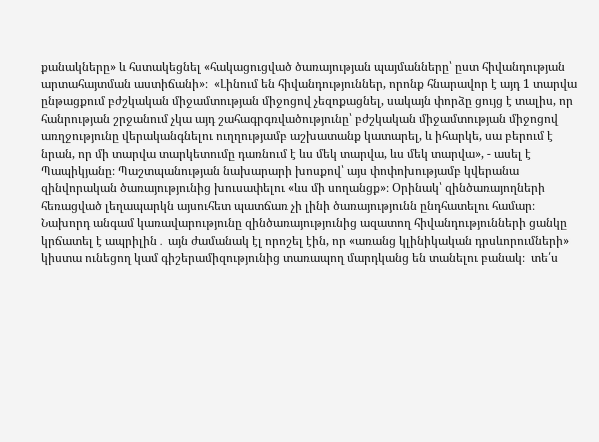քանակները» և հստակեցնել «հակացուցված ծառայության պայմանները՝ ըստ հիվանդության արտահայտման աստիճանի»։  «Լինում են հիվանդություններ, որոնք հնարավոր է այդ 1 տարվա ընթացքում բժշկական միջամտության միջոցով չեզոքացնել, սակայն փորձը ցույց է տալիս, որ հանրության շրջանում չկա այդ շահագրգռվածությունը՝ բժշկական միջամտության միջոցով առղջությունը վերականգնելու ուղղությամբ աշխատանք կատարել, և իհարկե, սա բերում է նրան, որ մի տարվա տարկետումը դառնում է ևս մեկ տարվա, ևս մեկ տարվա», - ասել է Պապիկյանը։ Պաշտպանության նախարարի խոսքով՝ այս փոփոխությամբ կվերանա զինվորական ծառայությունից խուսափելու «ևս մի սողանցք»։ Օրինակ՝ զինծառայողների հեռացված լեղապարկն այսուհետ պատճառ չի լինի ծառայությունն ընդհատելու համար։ Նախորդ անգամ կառավարությունը զինծառայությունից ազատող հիվանդությունների ցանկը կրճատել է ապրիլին․ այն ժամանակ էլ որոշել էին, որ «առանց կլինիկական դրսևորումների» կիստա ունեցող կամ գիշերամիզությունից տառապող մարդկանց են տանելու բանակ։  տե՛ս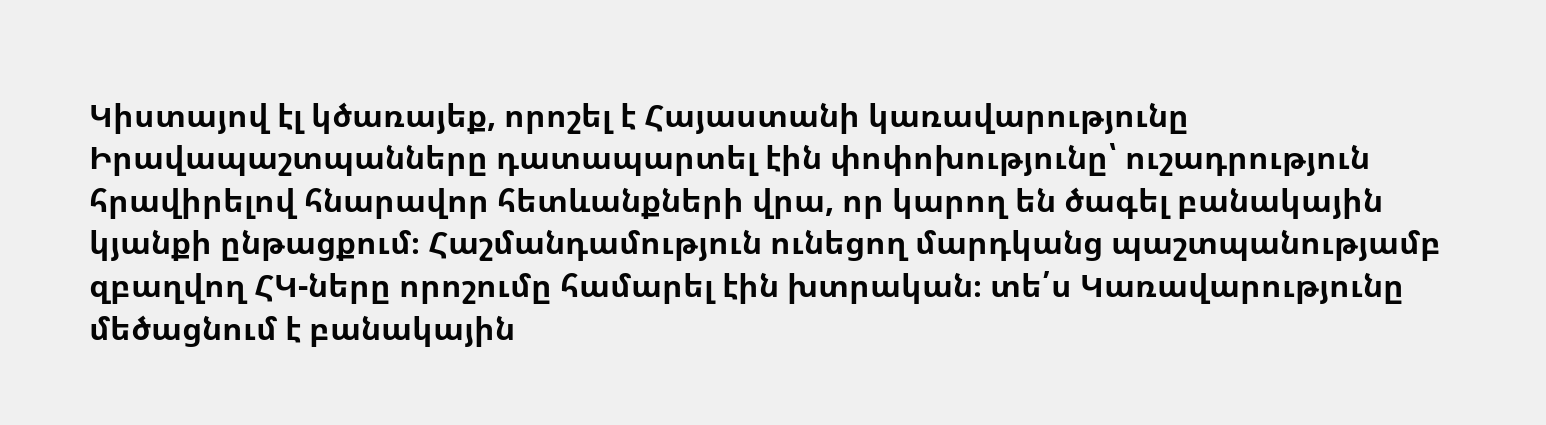Կիստայով էլ կծառայեք, որոշել է Հայաստանի կառավարությունը Իրավապաշտպանները դատապարտել էին փոփոխությունը՝ ուշադրություն հրավիրելով հնարավոր հետևանքների վրա, որ կարող են ծագել բանակային կյանքի ընթացքում։ Հաշմանդամություն ունեցող մարդկանց պաշտպանությամբ զբաղվող ՀԿ-ները որոշումը համարել էին խտրական։ տե՛ս Կառավարությունը մեծացնում է բանակային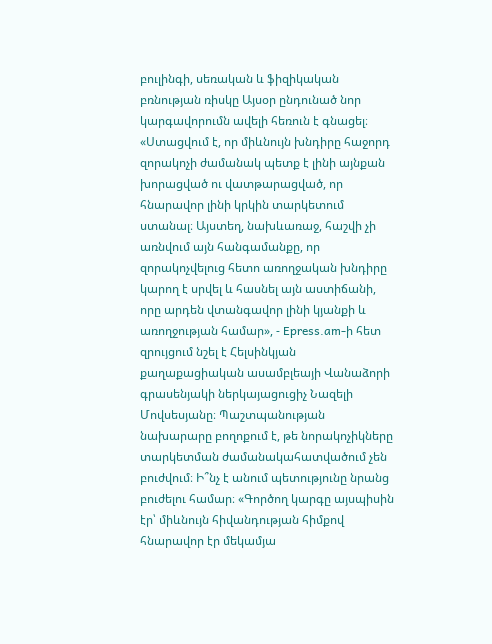բուլինգի, սեռական և ֆիզիկական բռնության ռիսկը Այսօր ընդունած նոր կարգավորումն ավելի հեռուն է գնացել։ «Ստացվում է, որ միևնույն խնդիրը հաջորդ զորակոչի ժամանակ պետք է լինի այնքան խորացված ու վատթարացված, որ հնարավոր լինի կրկին տարկետում ստանալ։ Այստեղ, նախևառաջ, հաշվի չի առնվում այն հանգամանքը, որ զորակոչվելուց հետո առողջական խնդիրը կարող է սրվել և հասնել այն աստիճանի, որը արդեն վտանգավոր լինի կյանքի և առողջության համար», - Epress.am-ի հետ զրույցում նշել է Հելսինկյան քաղաքացիական ասամբլեայի Վանաձորի գրասենյակի ներկայացուցիչ Նազելի Մովսեսյանը։ Պաշտպանության նախարարը բողոքում է, թե նորակոչիկները տարկետման ժամանակահատվածում չեն բուժվում։ Ի՞նչ է անում պետությունը նրանց բուժելու համար։ «Գործող կարգը այսպիսին էր՝ միևնույն հիվանդության հիմքով հնարավոր էր մեկամյա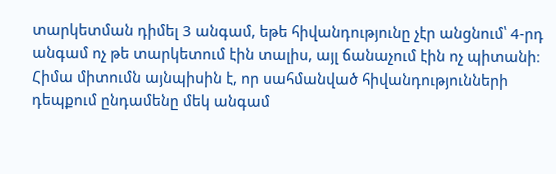տարկետման դիմել 3 անգամ, եթե հիվանդությունը չէր անցնում՝ 4-րդ անգամ ոչ թե տարկետում էին տալիս, այլ ճանաչում էին ոչ պիտանի։ Հիմա միտումն այնպիսին է, որ սահմանված հիվանդությունների դեպքում ընդամենը մեկ անգամ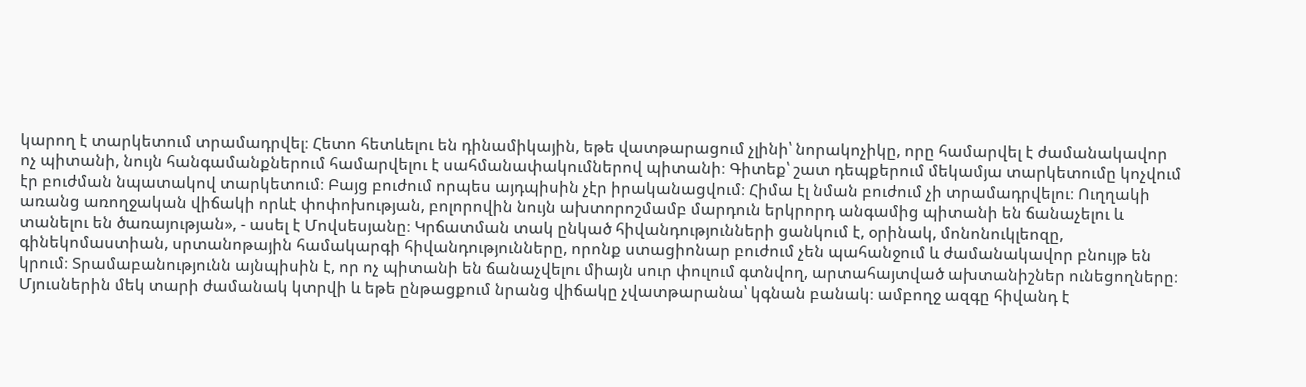կարող է տարկետում տրամադրվել։ Հետո հետևելու են դինամիկային, եթե վատթարացում չլինի՝ նորակոչիկը, որը համարվել է ժամանակավոր ոչ պիտանի, նույն հանգամանքներում համարվելու է սահմանափակումներով պիտանի։ Գիտեք՝ շատ դեպքերում մեկամյա տարկետումը կոչվում էր բուժման նպատակով տարկետում։ Բայց բուժում որպես այդպիսին չէր իրականացվում։ Հիմա էլ նման բուժում չի տրամադրվելու։ Ուղղակի առանց առողջական վիճակի որևէ փոփոխության, բոլորովին նույն ախտորոշմամբ մարդուն երկրորդ անգամից պիտանի են ճանաչելու և տանելու են ծառայության», - ասել է Մովսեսյանը։ Կրճատման տակ ընկած հիվանդությունների ցանկում է, օրինակ, մոնոնուկլեոզը, գինեկոմաստիան, սրտանոթային համակարգի հիվանդությունները, որոնք ստացիոնար բուժում չեն պահանջում և ժամանակավոր բնույթ են կրում։ Տրամաբանությունն այնպիսին է, որ ոչ պիտանի են ճանաչվելու միայն սուր փուլում գտնվող, արտահայտված ախտանիշներ ունեցողները։ Մյուսներին մեկ տարի ժամանակ կտրվի և եթե ընթացքում նրանց վիճակը չվատթարանա՝ կգնան բանակ։ ամբողջ ազգը հիվանդ է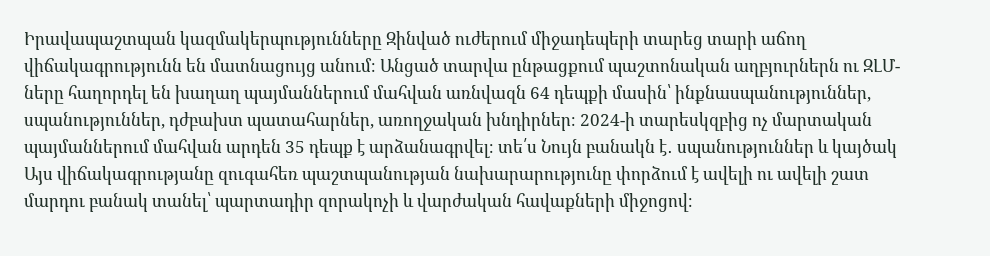Իրավապաշտպան կազմակերպությունները Զինված ուժերում միջադեպերի տարեց տարի աճող վիճակագրությունն են մատնացույց անում։ Անցած տարվա ընթացքում պաշտոնական աղբյուրներն ու ԶԼՄ-ները հաղորդել են խաղաղ պայմաններում մահվան առնվազն 64 դեպքի մասին՝ ինքնասպանություններ, սպանություններ, դժբախտ պատահարներ, առողջական խնդիրներ։ 2024-ի տարեսկզբից ոչ մարտական պայմաններում մահվան արդեն 35 դեպք է արձանագրվել։ տե՛ս Նույն բանակն է․ սպանություններ և կայծակ Այս վիճակագրությանը զուգահեռ պաշտպանության նախարարությունը փորձում է ավելի ու ավելի շատ մարդու բանակ տանել՝ պարտադիր զորակոչի և վարժական հավաքների միջոցով։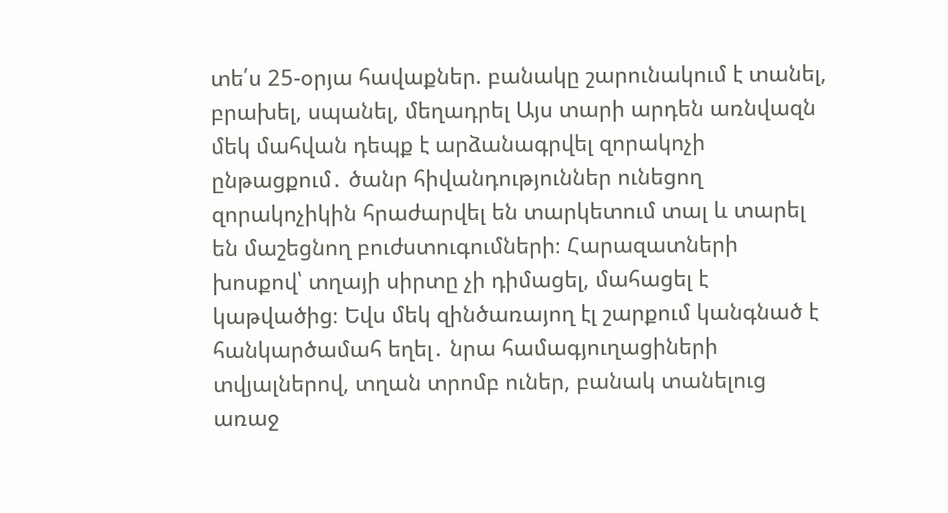տե՛ս 25-օրյա հավաքներ. բանակը շարունակում է տանել, բրախել, սպանել, մեղադրել Այս տարի արդեն առնվազն մեկ մահվան դեպք է արձանագրվել զորակոչի ընթացքում․ ծանր հիվանդություններ ունեցող զորակոչիկին հրաժարվել են տարկետում տալ և տարել են մաշեցնող բուժստուգումների։ Հարազատների խոսքով՝ տղայի սիրտը չի դիմացել, մահացել է կաթվածից։ Եվս մեկ զինծառայող էլ շարքում կանգնած է հանկարծամահ եղել․ նրա համագյուղացիների տվյալներով, տղան տրոմբ ուներ, բանակ տանելուց առաջ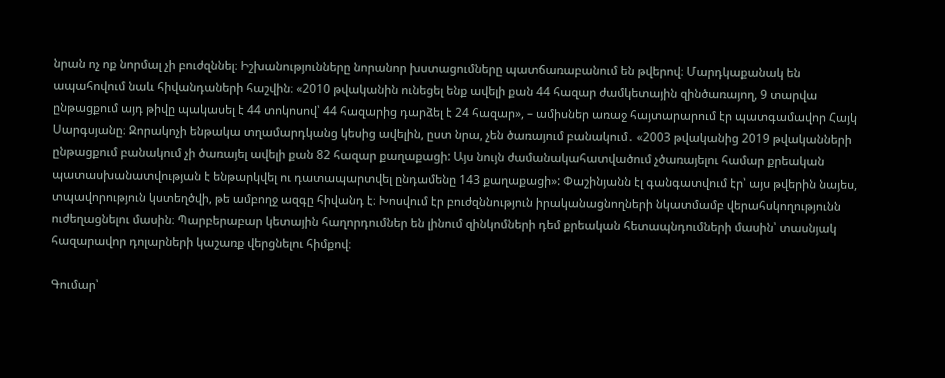նրան ոչ ոք նորմալ չի բուժզննել։ Իշխանությունները նորանոր խստացումները պատճառաբանում են թվերով։ Մարդկաքանակ են ապահովում նաև հիվանդաների հաշվին։ «2010 թվականին ունեցել ենք ավելի քան 44 հազար ժամկետային զինծառայող, 9 տարվա ընթացքում այդ թիվը պակասել է 44 տոկոսով՝ 44 հազարից դարձել է 24 հազար», – ամիսներ առաջ հայտարարում էր պատգամավոր Հայկ Սարգսյանը։ Զորակոչի ենթակա տղամարդկանց կեսից ավելին, ըստ նրա, չեն ծառայում բանակում․ «2003 թվականից 2019 թվականների ընթացքում բանակում չի ծառայել ավելի քան 82 հազար քաղաքացի: Այս նույն ժամանակահատվածում չծառայելու համար քրեական պատասխանատվության է ենթարկվել ու դատապարտվել ընդամենը 143 քաղաքացի»: Փաշինյանն էլ գանգատվում էր՝ այս թվերին նայես, տպավորություն կստեղծվի, թե ամբողջ ազգը հիվանդ է։ Խոսվում էր բուժզննություն իրականացնողների նկատմամբ վերահսկողությունն ուժեղացնելու մասին։ Պարբերաբար կետային հաղորդումներ են լինում զինկոմների դեմ քրեական հետապնդումների մասին՝ տասնյակ հազարավոր դոլարների կաշառք վերցնելու հիմքով։

Գումար՝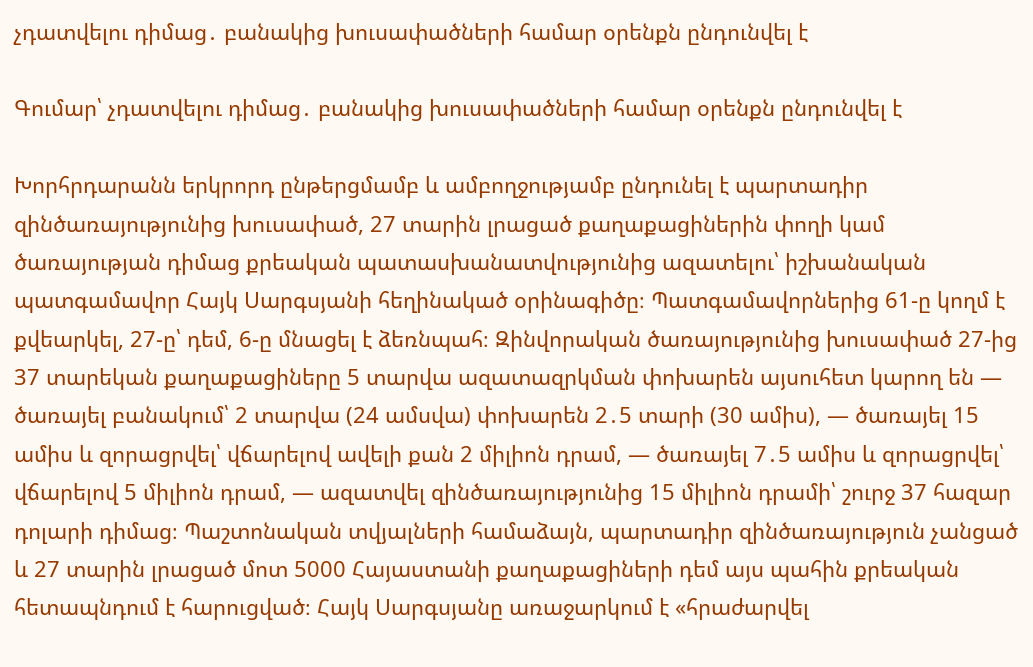չդատվելու դիմաց․ բանակից խուսափածների համար օրենքն ընդունվել է

Գումար՝ չդատվելու դիմաց․ բանակից խուսափածների համար օրենքն ընդունվել է

Խորհրդարանն երկրորդ ընթերցմամբ և ամբողջությամբ ընդունել է պարտադիր զինծառայությունից խուսափած, 27 տարին լրացած քաղաքացիներին փողի կամ ծառայության դիմաց քրեական պատասխանատվությունից ազատելու՝ իշխանական պատգամավոր Հայկ Սարգսյանի հեղինակած օրինագիծը։ Պատգամավորներից 61-ը կողմ է քվեարկել, 27-ը՝ դեմ, 6-ը մնացել է ձեռնպահ։ Զինվորական ծառայությունից խուսափած 27-ից 37 տարեկան քաղաքացիները 5 տարվա ազատազրկման փոխարեն այսուհետ կարող են — ծառայել բանակում՝ 2 տարվա (24 ամսվա) փոխարեն 2․5 տարի (30 ամիս), — ծառայել 15 ամիս և զորացրվել՝ վճարելով ավելի քան 2 միլիոն դրամ, — ծառայել 7․5 ամիս և զորացրվել՝ վճարելով 5 միլիոն դրամ, — ազատվել զինծառայությունից 15 միլիոն դրամի՝ շուրջ 37 հազար դոլարի դիմաց։ Պաշտոնական տվյալների համաձայն, պարտադիր զինծառայություն չանցած և 27 տարին լրացած մոտ 5000 Հայաստանի քաղաքացիների դեմ այս պահին քրեական հետապնդում է հարուցված։ Հայկ Սարգսյանը առաջարկում է «հրաժարվել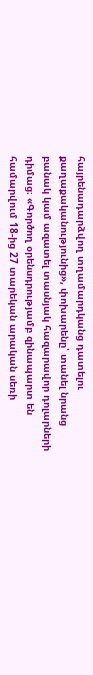հայրենադարձվող տղամարդկանց դատելու քաղաքականությունից», փոխարենը՝ տանել նրանց բանակ կամ ազատել տասնյակ հազարավոր դոլարների դիմաց։ «Գործող օրենսդրությամբ զինապարտ են համարվում 18-ից 27 տարեկան արական սեռի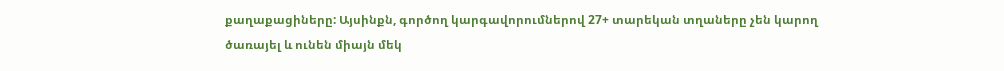քաղաքացիները: Այսինքն, գործող կարգավորումներով 27+ տարեկան տղաները չեն կարող ծառայել և ունեն միայն մեկ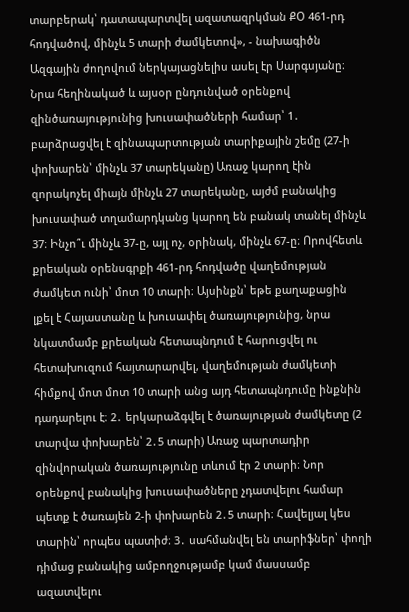տարբերակ՝ դատապարտվել ազատազրկման ՔՕ 461-րդ հոդվածով, մինչև 5 տարի ժամկետով», - նախագիծն Ազգային ժողովում ներկայացնելիս ասել էր Սարգսյանը։ Նրա հեղինակած և այսօր ընդունված օրենքով զինծառայությունից խուսափածների համար՝ 1․ բարձրացվել է զինապարտության տարիքային շեմը (27-ի փոխարեն՝ մինչև 37 տարեկանը) Առաջ կարող էին զորակոչել միայն մինչև 27 տարեկանը, այժմ բանակից խուսափած տղամարդկանց կարող են բանակ տանել մինչև 37։ Ինչո՞ւ մինչև 37-ը, այլ ոչ, օրինակ, մինչև 67-ը։ Որովհետև քրեական օրենսգրքի 461-րդ հոդվածը վաղեմության ժամկետ ունի՝ մոտ 10 տարի։ Այսինքն՝ եթե քաղաքացին լքել է Հայաստանը և խուսափել ծառայությունից, նրա նկատմամբ քրեական հետապնդում է հարուցվել ու հետախուզում հայտարարվել, վաղեմության ժամկետի հիմքով մոտ մոտ 10 տարի անց այդ հետապնդումը ինքնին դադարելու է։ 2․ երկարաձգվել է ծառայության ժամկետը (2 տարվա փոխարեն՝ 2․5 տարի) Առաջ պարտադիր զինվորական ծառայությունը տևում էր 2 տարի։ Նոր օրենքով բանակից խուսափածները չդատվելու համար պետք է ծառայեն 2-ի փոխարեն 2․5 տարի։ Հավելյալ կես տարին՝ որպես պատիժ։ 3․ սահմանվել են տարիֆներ՝ փողի դիմաց բանակից ամբողջությամբ կամ մասսամբ ազատվելու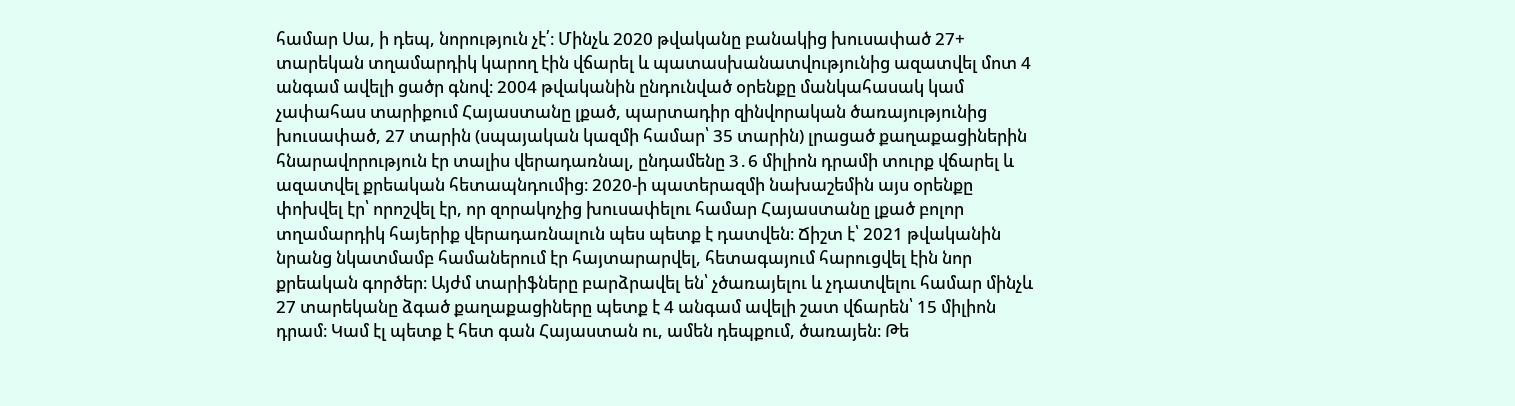համար Սա, ի դեպ, նորություն չէ՛։ Մինչև 2020 թվականը բանակից խուսափած 27+ տարեկան տղամարդիկ կարող էին վճարել և պատասխանատվությունից ազատվել մոտ 4 անգամ ավելի ցածր գնով։ 2004 թվականին ընդունված օրենքը մանկահասակ կամ չափահաս տարիքում Հայաստանը լքած, պարտադիր զինվորական ծառայությունից խուսափած, 27 տարին (սպայական կազմի համար՝ 35 տարին) լրացած քաղաքացիներին հնարավորություն էր տալիս վերադառնալ, ընդամենը 3․6 միլիոն դրամի տուրք վճարել և ազատվել քրեական հետապնդումից։ 2020-ի պատերազմի նախաշեմին այս օրենքը փոխվել էր՝ որոշվել էր, որ զորակոչից խուսափելու համար Հայաստանը լքած բոլոր տղամարդիկ հայերիք վերադառնալուն պես պետք է դատվեն։ Ճիշտ է՝ 2021 թվականին նրանց նկատմամբ համաներում էր հայտարարվել, հետագայում հարուցվել էին նոր քրեական գործեր։ Այժմ տարիֆները բարձրավել են՝ չծառայելու և չդատվելու համար մինչև 27 տարեկանը ձգած քաղաքացիները պետք է 4 անգամ ավելի շատ վճարեն՝ 15 միլիոն դրամ։ Կամ էլ պետք է հետ գան Հայաստան ու, ամեն դեպքում, ծառայեն։ Թե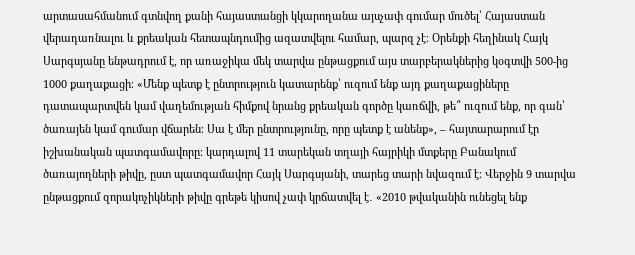արտասահմանում գտնվող քանի հայաստանցի կկարողանա այսչափ գումար մուծել՝ Հայաստան վերադառնալու և քրեական հետապնդումից ազատվելու համար, պարզ չէ։ Օրենքի հեղինակ Հայկ Սարգսյանը ենթադրում է, որ առաջիկա մեկ տարվա ընթացքում այս տարբերակներից կօգտվի 500-ից 1000 քաղաքացի։ «Մենք պետք է ընտրություն կատարենք՝ ուզում ենք այդ քաղաքացիները դատապարտվեն կամ վաղեմության հիմքով նրանց քրեական գործը կառճվի, թե՞ ուզում ենք, որ գան՝ ծառայեն կամ գումար վճարեն։ Սա է մեր ընտրությունը, որը պետք է անենք», – հայտարարում էր իշխանական պատգամավորը։ կարդալով 11 տարեկան տղայի հայրիկի մտքերը Բանակում ծառայողների թիվը, ըստ պատգամավոր Հայկ Սարգսյանի, տարեց տարի նվազում է։ Վերջին 9 տարվա ընթացքում զորակոչիկների թիվը գրեթե կիսով չափ կրճատվել է․ «2010 թվականին ունեցել ենք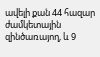ավելի քան 44 հազար ժամկետային զինծառայող, և 9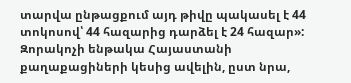տարվա ընթացքում այդ թիվը պակասել է 44 տոկոսով՝ 44 հազարից դարձել է 24 հազար»: Զորակոչի ենթակա Հայաստանի քաղաքացիների կեսից ավելին, ըստ նրա,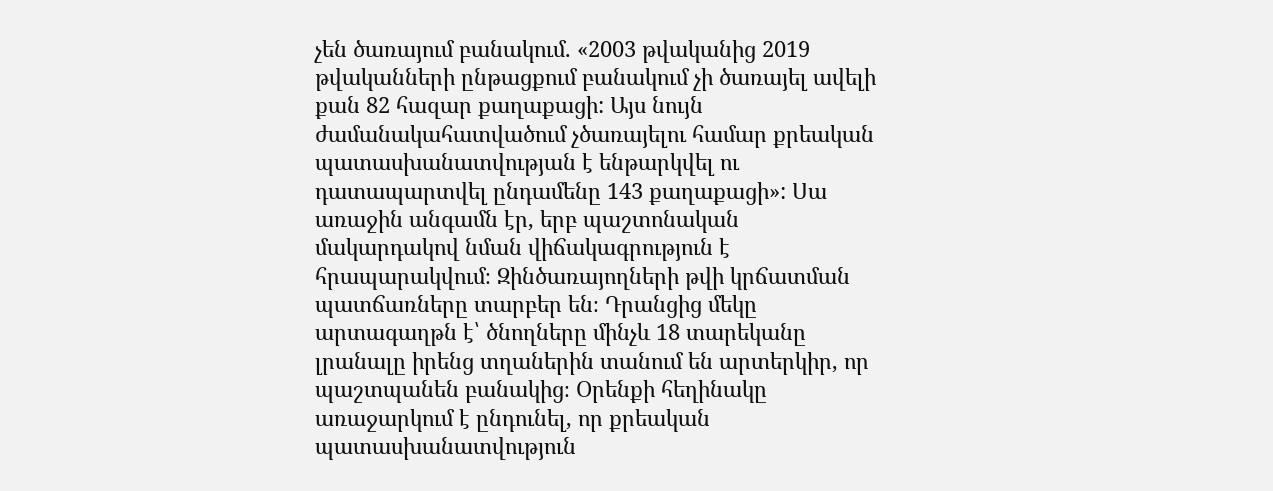չեն ծառայում բանակում. «2003 թվականից 2019 թվականների ընթացքում բանակում չի ծառայել ավելի քան 82 հազար քաղաքացի: Այս նույն ժամանակահատվածում չծառայելու համար քրեական պատասխանատվության է ենթարկվել ու դատապարտվել ընդամենը 143 քաղաքացի»: Սա առաջին անգամն էր, երբ պաշտոնական մակարդակով նման վիճակագրություն է հրապարակվում։ Զինծառայողների թվի կրճատման պատճառները տարբեր են։ Դրանցից մեկը արտագաղթն է՝ ծնողները մինչև 18 տարեկանը լրանալը իրենց տղաներին տանում են արտերկիր, որ պաշտպանեն բանակից։ Օրենքի հեղինակը առաջարկում է ընդունել, որ քրեական պատասխանատվություն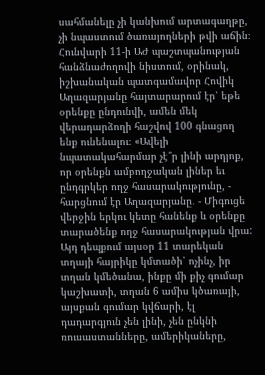սահմանելը չի կանխում արտագաղթը, չի նպաստում ծառայողների թվի աճին։ Հունվարի 11-ի ԱԺ պաշտպանության հանձնաժողովի նիստում, օրինակ, իշխանական պատգամավոր Հովիկ Աղազարյանը հայտարարում էր՝ եթե օրենքը ընդունվի, ամեն մեկ վերադարձողի հաշվով 100 գնացող ենք ունենալու։ «Ավելի նպատակահարմար չէ՞ր լինի արդյոք, որ օրենքն ամբողջական լիներ եւ ընդգրկեր ողջ հասարակությունը, - հարցնում էր Աղազարյանը․ - Միգուցե վերջին երկու կետը հանենք և օրենքը տարածենք ողջ հասարակության վրա: Այդ դեպքում այսօր 11 տարեկան տղայի հայրիկը կմտածի՝ ոչինչ, իր տղան կմեծանա, ինքը մի քիչ գումար կաշխատի, տղան 6 ամիս կծառայի, այսքան գումար կվճարի, էլ դադարգյուն չեն լինի, չեն ընկնի ռուսաստանները, ամերիկաները,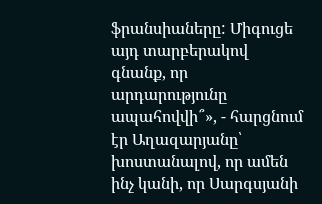ֆրանսիաները: Միգուցե այդ տարբերակով գնանք, որ արդարությունը ապահովվի՞», - հարցնում էր Աղազարյանը՝ խոստանալով, որ ամեն ինչ կանի, որ Սարգսյանի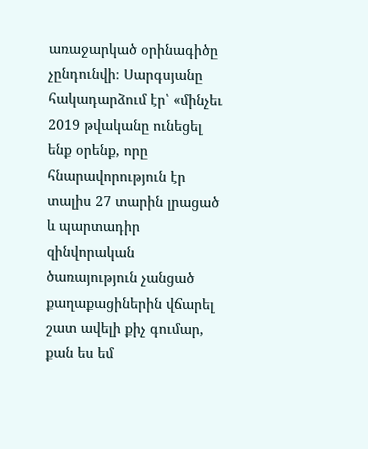առաջարկած օրինագիծը չընդունվի։ Սարգսյանը հակադարձում էր՝ «մինչեւ 2019 թվականը ունեցել ենք օրենք, որը հնարավորություն էր տալիս 27 տարին լրացած և պարտադիր զինվորական ծառայություն չանցած քաղաքացիներին վճարել շատ ավելի քիչ գումար, քան ես եմ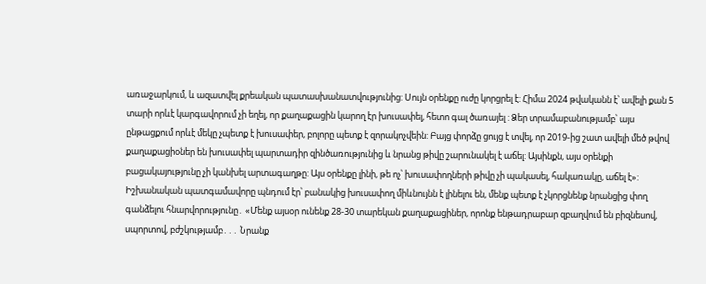առաջարկում, և ազատվել քրեական պատասխանատվությունից: Սույն օրենքը ուժը կորցրել է: Հիմա 2024 թվականն է՝ ավելի քան 5 տարի որևէ կարգավորում չի եղել, որ քաղաքացին կարող էր խուսափել, հետո գալ ծառայել : Ձեր տրամաբանությամբ՝ այս ընթացքում որևէ մեկը չպետք է խուսափեր, բոլորը պետք է զորակոչվեին: Բայց փորձը ցույց է տվել, որ 2019-ից շատ ավելի մեծ թվով քաղաքացիօներ են խուսափել պարտադիր զինծառությունից և նրանց թիվը շարունակել է աճել: Այսինքն, այս օրենքի բացակայությունը չի կանխել արտագաղթը: Այս օրենքը լինի, թե ոչ՝ խուսափողների թիվը չի պակասել, հակառակը, աճել է»: Իշխանական պատգամավորը պնդում էր՝ բանակից խուսափող միևնույնն է լինելու են, մենք պետք է չկորցնենք նրանցից փող գանձելու հնարվորությունը․ «Մենք այսօր ունենք 28-30 տարեկան քաղաքացիներ, որոնք ենթադրաբար զբաղվում են բիզնեսով, սպորտով, բժշկությամբ․․․ Նրանք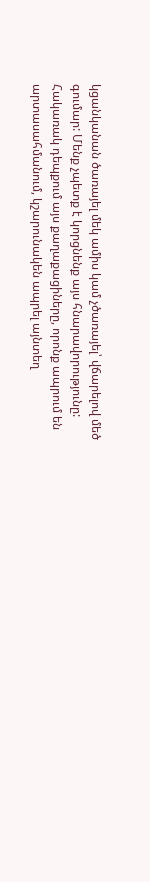կցանկանան ծառայել մեկ ամիս կամ չծառայել՝ վճարելով մեծ գումար: Մենք չպետք է կորցնենք այս հնարավորությունը: Հակառակ դեպքում այս քաղաքացիները, որոնք ապրում են արտասահմանում, կշարունակեն ապրել այնտեղ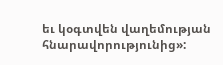եւ կօգտվեն վաղեմության հնարավորությունից»: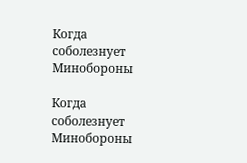Когда соболезнует Минобороны

Когда соболезнует Минобороны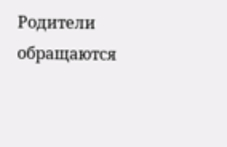Родители обращаются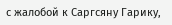с жалобой к Саргсяну Гарику,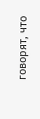говорят, что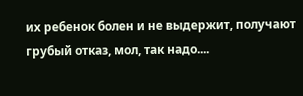их ребенок болен и не выдержит, получают грубый отказ, мол, так надо....